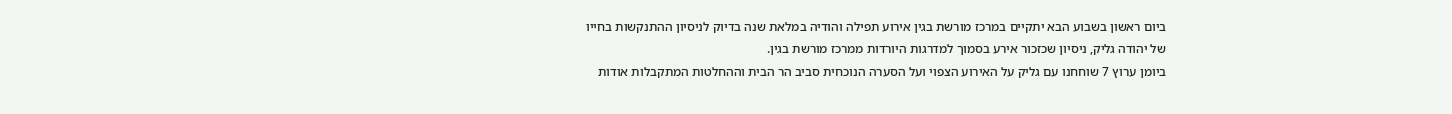ביום ראשון בשבוע הבא יתקיים במרכז מורשת בגין אירוע תפילה והודיה במלאת שנה בדיוק לניסיון ההתנקשות בחייו של יהודה גליק, ניסיון שכזכור אירע בסמוך למדרגות היורדות ממרכז מורשת בגין.
ביומן ערוץ 7 שוחחנו עם גליק על האירוע הצפוי ועל הסערה הנוכחית סביב הר הבית וההחלטות המתקבלות אודות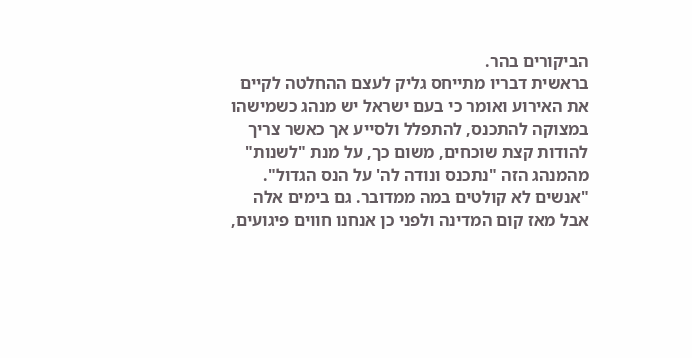הביקורים בהר.
בראשית דבריו מתייחס גליק לעצם ההחלטה לקיים את האירוע ואומר כי בעם ישראל יש מנהג כשמישהו במצוקה להתכנס, להתפלל ולסייע אך כאשר צריך להודות קצת שוכחים, משום כך, על מנת "לשנות" מהמנהג הזה "נתכנס ונודה לה' על הנס הגדול".
"אנשים לא קולטים במה ממדובר. גם בימים אלה אבל מאז קום המדינה ולפני כן אנחנו חווים פיגועים,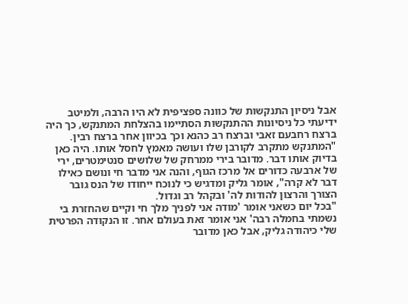אבל ניסיון התנקשות של כוונה ספציפית לא היו הרבה, ולמיטב ידיעתי כל ניסיונות ההתנקשות הסתיימו בהצלחת המתנקש, כך היה ברצח רחבעם זאבי וברצח רב כהנא וכך בכיוון אחר ברצח רבין.
"המתנקש מתקרב לקורבן שלו ועושה מאמץ לחסל אותו. היה כאן בדיוק אותו דבר. מדובר בירי ממרחק של שלושים סנטימטרים, ירי של ארבעה כדורים אל מרכז הגוף, והנה אני מדבר חי ונושם כאילו דבר לא קרה", אומר גליק ומדגיש כי לנוכח ייחודו של הנס גובר הצורך והרצון להודות לה' ובקהל רב וגדול.
"בכל יום כשאני אומר 'מודה אני לפניך מלך חי וקיים שהחזרת בי נשמתי בחמלה רבה' אני אומר זאת בעולם אחר. זו הנקודה הפרטית שלי כיהודה גליק, אבל כאן מדובר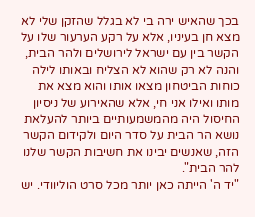בכך שהאיש ירה בי לא בגלל שהזקן שלי לא מצא חן בעיניו, אלא על רקע הערעור שלו על הקשר בין עם ישראל לירושלים ולהר הבית, והנה לא רק שהוא לא הצליח ובאותו לילה כוחות הביטחון מצאו אותו והוא מצא את מותו ואילו אני חי, אלא שהאירוע של ניסיון החיסול היה מהמשמעותיים ביותר להעלאת נושא הר הבית על סדר היום ולקידום הקשר הזה, שאנשים יבינו את חשיבות הקשר שלנו להר הבית".
"יד ה' הייתה כאן יותר מכל סרט הוליוודי. יש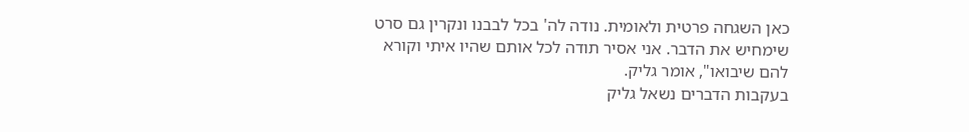כאן השגחה פרטית ולאומית. נודה לה' בכל לבבנו ונקרין גם סרט שימחיש את הדבר. אני אסיר תודה לכל אותם שהיו איתי וקורא להם שיבואו", אומר גליק.
בעקבות הדברים נשאל גליק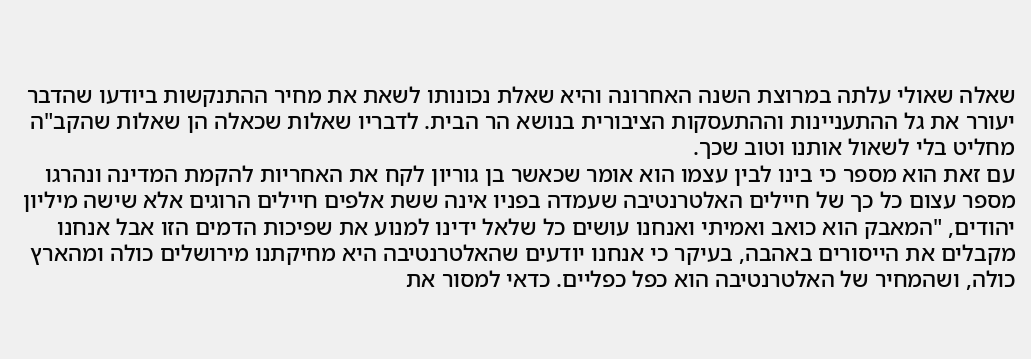שאלה שאולי עלתה במרוצת השנה האחרונה והיא שאלת נכונותו לשאת את מחיר ההתנקשות ביודעו שהדבר יעורר את גל ההתעניינות וההתעסקות הציבורית בנושא הר הבית. לדבריו שאלות שכאלה הן שאלות שהקב"ה מחליט בלי לשאול אותנו וטוב שכך.
עם זאת הוא מספר כי בינו לבין עצמו הוא אומר שכאשר בן גוריון לקח את האחריות להקמת המדינה ונהרגו מספר עצום כל כך של חיילים האלטרנטיבה שעמדה בפניו אינה ששת אלפים חיילים הרוגים אלא שישה מיליון יהודים, "המאבק הוא כואב ואמיתי ואנחנו עושים כל שלאל ידינו למנוע את שפיכות הדמים הזו אבל אנחנו מקבלים את הייסורים באהבה, בעיקר כי אנחנו יודעים שהאלטרנטיבה היא מחיקתנו מירושלים כולה ומהארץ כולה, ושהמחיר של האלטרנטיבה הוא כפל כפליים. כדאי למסור את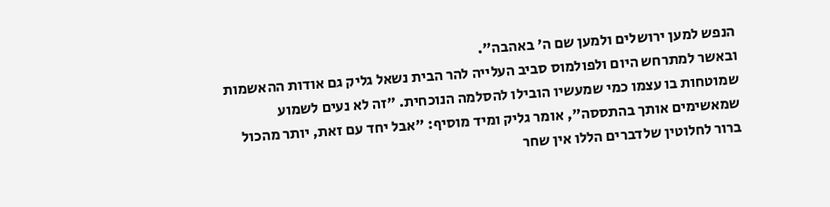הנפש למען ירושלים ולמען שם ה' באהבה".
ובאשר למתרחש היום ולפולמוס סביב העלייה להר הבית נשאל גליק גם אודות ההאשמות שמוטחות בו עצמו כמי שמעשיו הובילו להסלמה הנוכחית. "זה לא נעים לשמוע שמאשימים אותך בהתססה", אומר גליק ומיד מוסיף: "אבל יחד עם זאת, יותר מהכול ברור לחלוטין שלדברים הללו אין שחר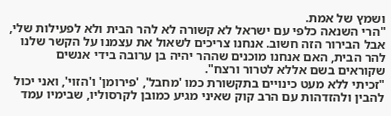ושמץ של אמת.
"הרי השנאה כלפי עם ישראל לא קשורה לא להר הבית ולא לפעילות שלי, אבל הבירור הזה חשוב. אנחנו צריכים לשאול את עצמנו על הקשר שלנו להר הבית, האם אנחנו מוכנים שההר יהיה בן ערובה בידי אנשים שקוראים בשם אללא לטרור ורצח".
"זכיתי ללא מעט כינויים בתקשורת כמו 'מחבל', 'פירומן' ו'הזוי', ואני יכול להבין ולהזדהות עם הרב קוק שאיני מגיע כמובן לקרסוליו, שבימיו עמד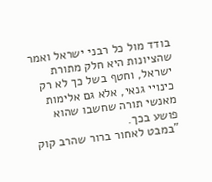בודד מול כל רבני ישראל ואמר שהציונות היא חלק מתורת ישראל, וחטף בשל כך לא רק כינויי גנאי, אלא גם אלימות מאנשי תורה שחשבו שהוא פושע בכך.
"במבט לאחור ברור שהרב קוק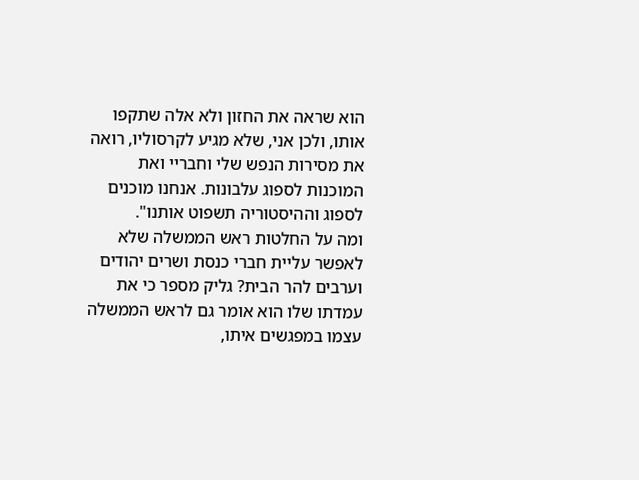הוא שראה את החזון ולא אלה שתקפו אותו, ולכן אני, שלא מגיע לקרסוליו, רואה את מסירות הנפש שלי וחבריי ואת המוכנות לספוג עלבונות. אנחנו מוכנים לספוג וההיסטוריה תשפוט אותנו".
ומה על החלטות ראש הממשלה שלא לאפשר עליית חברי כנסת ושרים יהודים וערבים להר הבית? גליק מספר כי את עמדתו שלו הוא אומר גם לראש הממשלה עצמו במפגשים איתו,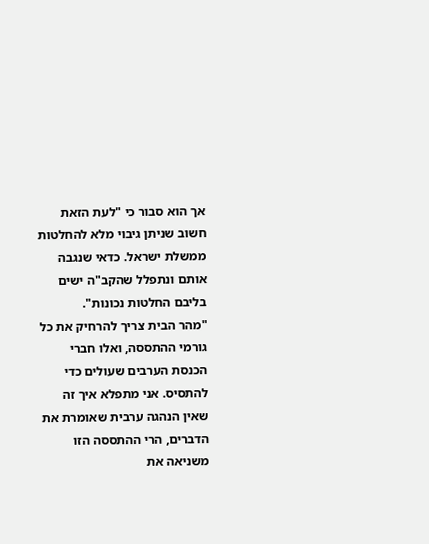אך הוא סבור כי "לעת הזאת חשוב שניתן גיבוי מלא להחלטות ממשלת ישראל. כדאי שנגבה אותם ונתפלל שהקב"ה ישים בליבם החלטות נכונות".
"מהר הבית צריך להרחיק את כל גורמי ההתססה, ואלו חברי הכנסת הערבים שעולים כדי להתסיס. אני מתפלא איך זה שאין הנהגה ערבית שאומרת את הדברים, הרי ההתססה הזו משניאה את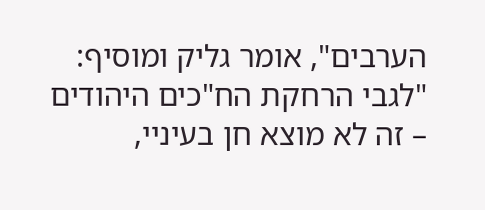הערבים", אומר גליק ומוסיף: "לגבי הרחקת הח"כים היהודים – זה לא מוצא חן בעיניי,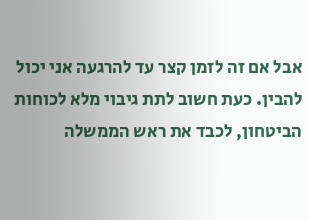אבל אם זה לזמן קצר עד להרגעה אני יכול להבין. כעת חשוב לתת גיבוי מלא לכוחות הביטחון, לכבד את ראש הממשלה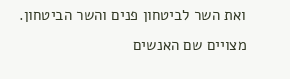ואת השר לביטחון פנים והשר הביטחון. מצויים שם האנשים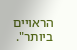הראויים ביותר".